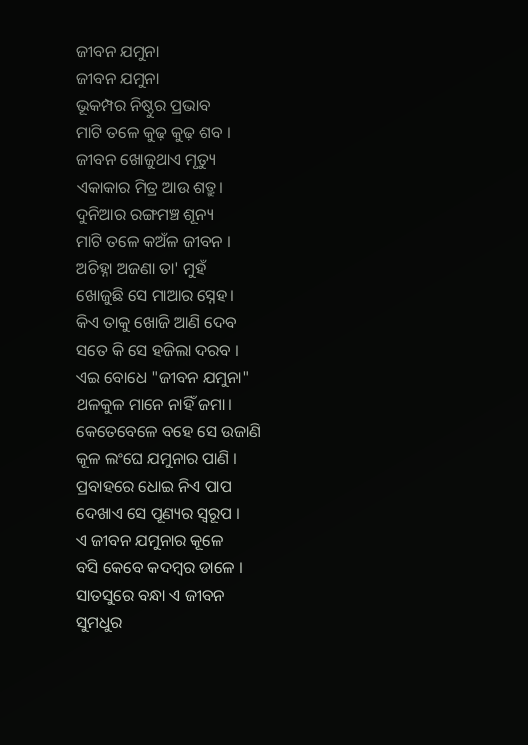ଜୀବନ ଯମୁନା
ଜୀବନ ଯମୁନା
ଭୂକମ୍ପର ନିଷ୍ଠୁର ପ୍ରଭାବ
ମାଟି ତଳେ କୁଢ଼ କୁଢ଼ ଶବ ।
ଜୀବନ ଖୋଜୁଥାଏ ମୃତ୍ୟୁ
ଏକାକାର ମିତ୍ର ଆଉ ଶତ୍ରୁ।
ଦୁନିଆର ରଙ୍ଗମଞ୍ଚ ଶୂନ୍ୟ
ମାଟି ତଳେ କଅଁଳ ଜୀବନ ।
ଅଚିହ୍ନା ଅଜଣା ତା' ମୁହଁ
ଖୋଜୁଛି ସେ ମାଆର ସ୍ନେହ।
କିଏ ତାକୁ ଖୋଜି ଆଣି ଦେବ
ସତେ କି ସେ ହଜିଲା ଦରବ ।
ଏଇ ବୋଧେ "ଜୀବନ ଯମୁନା"
ଥଳକୁଳ ମାନେ ନାହିଁ ଜମା।
କେତେବେଳେ ବହେ ସେ ଉଜାଣି
କୂଳ ଲଂଘେ ଯମୁନାର ପାଣି ।
ପ୍ରବାହରେ ଧୋଇ ନିଏ ପାପ
ଦେଖାଏ ସେ ପୂଣ୍ୟର ସ୍ୱରୂପ ।
ଏ ଜୀବନ ଯମୁନାର କୂଳେ
ବସି କେବେ କଦମ୍ବର ଡାଳେ ।
ସାତସୁରେ ବନ୍ଧା ଏ ଜୀବନ
ସୁମଧୁର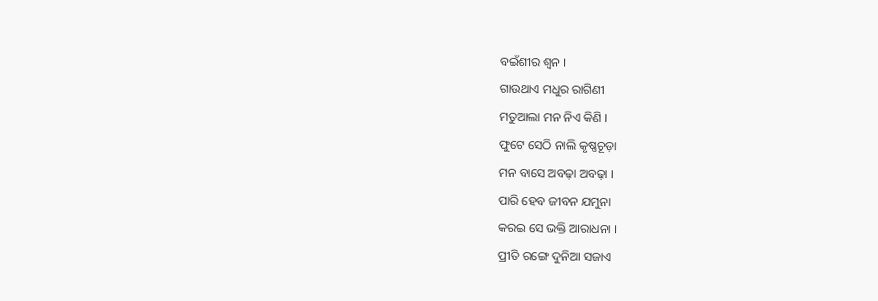ବଇଁଶୀର ଶ୍ଵନ ।
ଗାଉଥାଏ ମଧୁର ରାଗିଣୀ
ମତୁଆଲା ମନ ନିଏ କିଣି ।
ଫୁଟେ ସେଠି ନାଲି କୃଷ୍ଣଚୂଡ଼ା
ମନ ବାସେ ଅବଢ଼ା ଅବଢ଼ା ।
ପାରି ହେବ ଜୀବନ ଯମୁନା
କରଇ ସେ ଭକ୍ତି ଆରାଧନା ।
ପ୍ରୀତି ରଙ୍ଗେ ଦୁନିଆ ସଜାଏ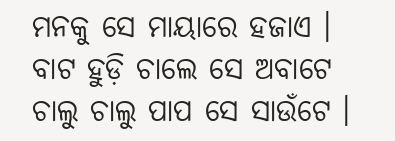ମନକୁ ସେ ମାୟାରେ ହଜାଏ ।
ବାଟ ହୁଡ଼ି ଚାଲେ ସେ ଅବାଟେ
ଚାଲୁ ଚାଲୁ ପାପ ସେ ସାଉଁଟେ ।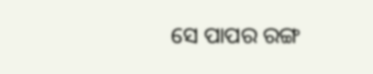ସେ ପାପର ରଙ୍ଗ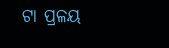ଟା ପ୍ରଳୟ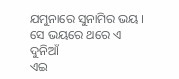ଯମୁନାରେ ସୁନାମିର ଭୟ ।
ସେ ଭୟରେ ଥରେ ଏ ଦୁନିଆଁ
ଏଇ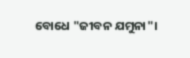ବୋଧେ "ଜୀବନ ଯମୁନା"।